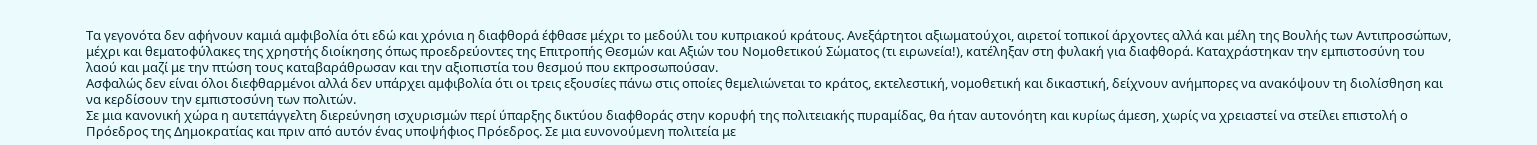Τα γεγονότα δεν αφήνουν καμιά αμφιβολία ότι εδώ και χρόνια η διαφθορά έφθασε μέχρι το μεδούλι του κυπριακού κράτους. Ανεξάρτητοι αξιωματούχοι, αιρετοί τοπικοί άρχοντες αλλά και μέλη της Βουλής των Αντιπροσώπων, μέχρι και θεματοφύλακες της χρηστής διοίκησης όπως προεδρεύοντες της Επιτροπής Θεσμών και Αξιών του Νομοθετικού Σώματος (τι ειρωνεία!), κατέληξαν στη φυλακή για διαφθορά. Καταχράστηκαν την εμπιστοσύνη του λαού και μαζί με την πτώση τους καταβαράθρωσαν και την αξιοπιστία του θεσμού που εκπροσωπούσαν.
Ασφαλώς δεν είναι όλοι διεφθαρμένοι αλλά δεν υπάρχει αμφιβολία ότι οι τρεις εξουσίες πάνω στις οποίες θεμελιώνεται το κράτος, εκτελεστική, νομοθετική και δικαστική, δείχνουν ανήμπορες να ανακόψουν τη διολίσθηση και να κερδίσουν την εμπιστοσύνη των πολιτών.
Σε μια κανονική χώρα η αυτεπάγγελτη διερεύνηση ισχυρισμών περί ύπαρξης δικτύου διαφθοράς στην κορυφή της πολιτειακής πυραμίδας, θα ήταν αυτονόητη και κυρίως άμεση, χωρίς να χρειαστεί να στείλει επιστολή ο Πρόεδρος της Δημοκρατίας και πριν από αυτόν ένας υποψήφιος Πρόεδρος. Σε μια ευνονούμενη πολιτεία με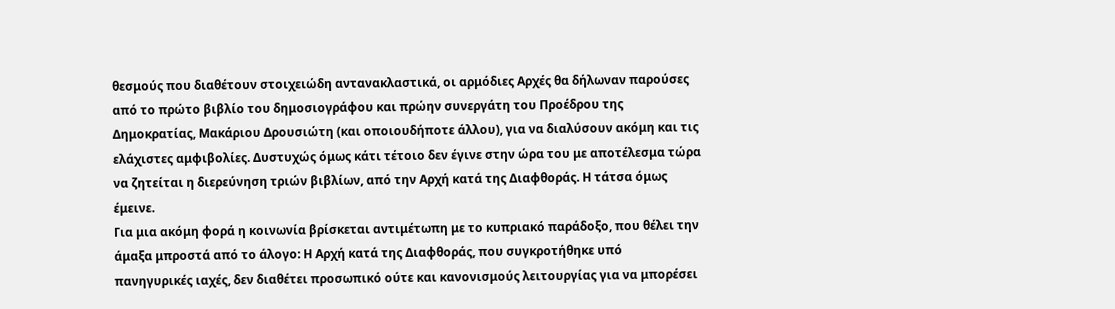θεσμούς που διαθέτουν στοιχειώδη αντανακλαστικά, οι αρμόδιες Αρχές θα δήλωναν παρούσες από το πρώτο βιβλίο του δημοσιογράφου και πρώην συνεργάτη του Προέδρου της Δημοκρατίας, Μακάριου Δρουσιώτη (και οποιουδήποτε άλλου), για να διαλύσουν ακόμη και τις ελάχιστες αμφιβολίες. Δυστυχώς όμως κάτι τέτοιο δεν έγινε στην ώρα του με αποτέλεσμα τώρα να ζητείται η διερεύνηση τριών βιβλίων, από την Αρχή κατά της Διαφθοράς. Η τάτσα όμως έμεινε.
Για μια ακόμη φορά η κοινωνία βρίσκεται αντιμέτωπη με το κυπριακό παράδοξο, που θέλει την άμαξα μπροστά από το άλογο: Η Αρχή κατά της Διαφθοράς, που συγκροτήθηκε υπό πανηγυρικές ιαχές, δεν διαθέτει προσωπικό ούτε και κανονισμούς λειτουργίας για να μπορέσει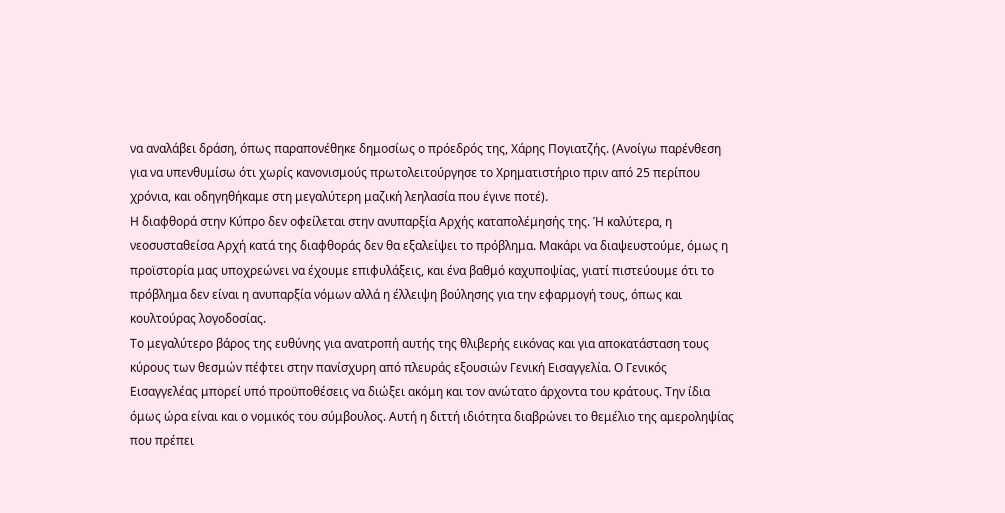να αναλάβει δράση, όπως παραπονέθηκε δημοσίως ο πρόεδρός της, Χάρης Πογιατζής. (Ανοίγω παρένθεση για να υπενθυμίσω ότι χωρίς κανονισμούς πρωτολειτούργησε το Χρηματιστήριο πριν από 25 περίπου χρόνια, και οδηγηθήκαμε στη μεγαλύτερη μαζική λεηλασία που έγινε ποτέ).
Η διαφθορά στην Κύπρο δεν οφείλεται στην ανυπαρξία Αρχής καταπολέμησής της. Ή καλύτερα, η νεοσυσταθείσα Αρχή κατά της διαφθοράς δεν θα εξαλείψει το πρόβλημα. Μακάρι να διαψευστούμε, όμως η προϊστορία μας υποχρεώνει να έχουμε επιφυλάξεις, και ένα βαθμό καχυποψίας, γιατί πιστεύουμε ότι το πρόβλημα δεν είναι η ανυπαρξία νόμων αλλά η έλλειψη βούλησης για την εφαρμογή τους, όπως και κουλτούρας λογοδοσίας.
Το μεγαλύτερο βάρος της ευθύνης για ανατροπή αυτής της θλιβερής εικόνας και για αποκατάσταση τους κύρους των θεσμών πέφτει στην πανίσχυρη από πλευράς εξουσιών Γενική Εισαγγελία. Ο Γενικός Εισαγγελέας μπορεί υπό προϋποθέσεις να διώξει ακόμη και τον ανώτατο άρχοντα του κράτους. Την ίδια όμως ώρα είναι και ο νομικός του σύμβουλος. Αυτή η διττή ιδιότητα διαβρώνει το θεμέλιο της αμεροληψίας που πρέπει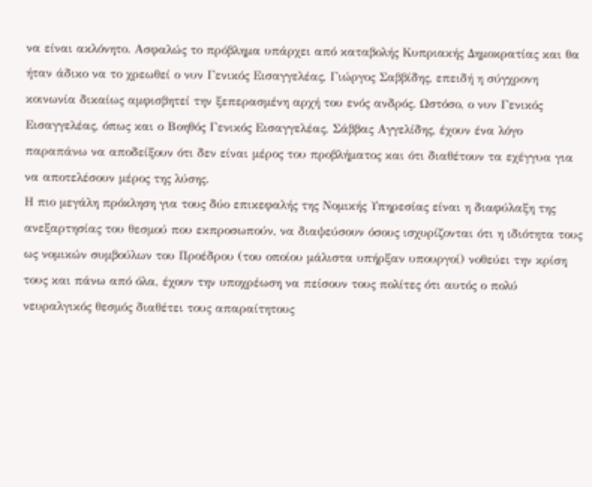να είναι ακλόνητο. Ασφαλώς το πρόβλημα υπάρχει από καταβολής Κυπριακής Δημοκρατίας και θα ήταν άδικο να το χρεωθεί ο νυν Γενικός Εισαγγελέας, Γιώργος Σαββίδης, επειδή η σύγχρονη κοινωνία δικαίως αμφισβητεί την ξεπερασμένη αρχή του ενός ανδρός. Ωστόσο, ο νυν Γενικός Εισαγγελέας, όπως και ο Βοηθός Γενικός Εισαγγελέας, Σάββας Αγγελίδης, έχουν ένα λόγο παραπάνω να αποδείξουν ότι δεν είναι μέρος του προβλήματος και ότι διαθέτουν τα εχέγγυα για να αποτελέσουν μέρος της λύσης.
Η πιο μεγάλη πρόκληση για τους δύο επικεφαλής της Νομικής Υπηρεσίας είναι η διαφύλαξη της ανεξαρτησίας του θεσμού που εκπροσωπούν, να διαψεύσουν όσους ισχυρίζονται ότι η ιδιότητα τους ως νομικών συμβούλων του Προέδρου (του οποίου μάλιστα υπήρξαν υπουργοί) νοθεύει την κρίση τους και πάνω από όλα, έχουν την υποχρέωση να πείσουν τους πολίτες ότι αυτός ο πολύ νευραλγικός θεσμός διαθέτει τους απαραίτητους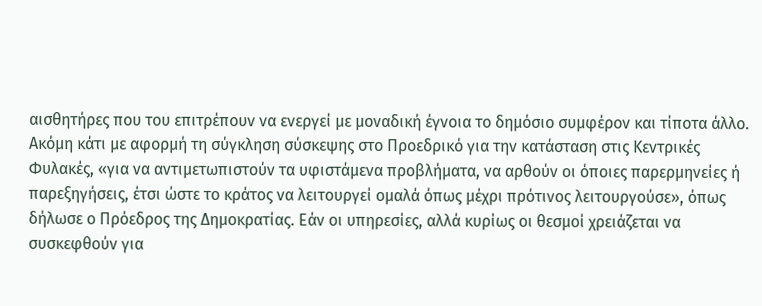αισθητήρες που του επιτρέπουν να ενεργεί με μοναδική έγνοια το δημόσιο συμφέρον και τίποτα άλλο.
Ακόμη κάτι με αφορμή τη σύγκληση σύσκεψης στο Προεδρικό για την κατάσταση στις Κεντρικές Φυλακές, «για να αντιμετωπιστούν τα υφιστάμενα προβλήματα, να αρθούν οι όποιες παρερμηνείες ή παρεξηγήσεις, έτσι ώστε το κράτος να λειτουργεί ομαλά όπως μέχρι πρότινος λειτουργούσε», όπως δήλωσε ο Πρόεδρος της Δημοκρατίας. Εάν οι υπηρεσίες, αλλά κυρίως οι θεσμοί χρειάζεται να συσκεφθούν για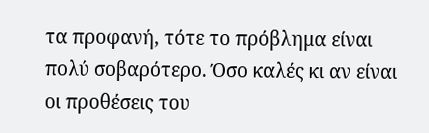τα προφανή, τότε το πρόβλημα είναι πολύ σοβαρότερο. Όσο καλές κι αν είναι οι προθέσεις του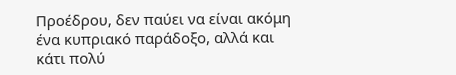Προέδρου, δεν παύει να είναι ακόμη ένα κυπριακό παράδοξο, αλλά και κάτι πολύ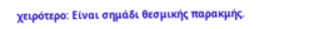χειρότερο: Είναι σημάδι θεσμικής παρακμής.